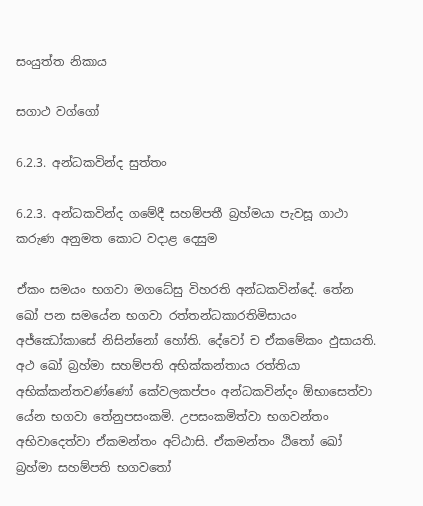සංයුත්ත නිකාය

සගාථ වග්ගෝ

6.2.3. අන්ධකවින්ද සුත්තං

6.2.3. අන්ධකවින්ද ගමේදී සහම්පතී බ්‍රහ්මයා පැවසූ ගාථා කරුණ අනුමත කොට වදාළ දෙසුම

ඒකං සමයං භගවා මගධේසු විහරති අන්‌ධකවින්‌දේ. තේන ඛෝ පන සමයේන භගවා රත්‌තන්‌ධකාරතිමිසායං අජ්ඣෝකාසේ නිසින්නෝ හෝති. දේවෝ ච ඒකමේකං ඵුසායති. අථ ඛෝ බ්‍රහ්‌මා සහම්‌පති අභික්‌කන්‌තාය රත්‌තියා අභික්‌කන්‌තවණ්‌ණෝ කේවලකප්පං අන්‌ධකවින්‌දං ඕභාසෙත්වා යේන භගවා තේනුපසංකමි. උපසංකමිත්‌වා භගවන්‌තං අභිවාදෙත්‌වා ඒකමන්තං අට්‌ඨාසි. ඒකමන්තං ඨිතෝ ඛෝ බ්‍රහ්‌මා සහම්‌පති භගවතෝ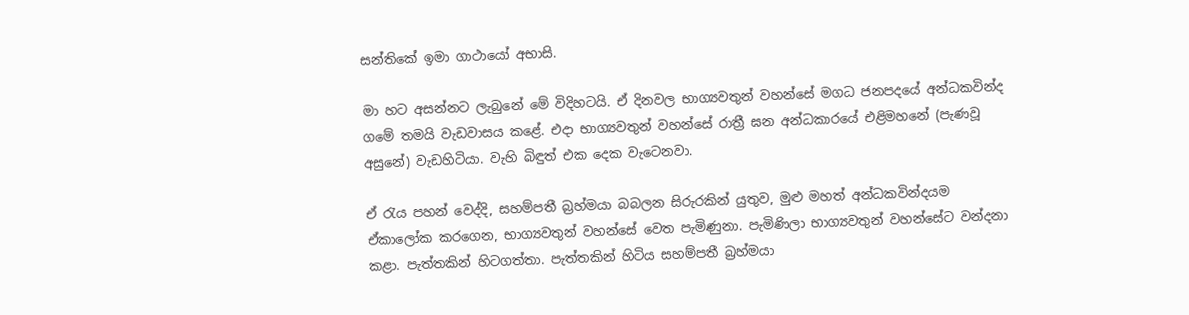සන්තිකේ ඉමා ගාථායෝ අභාසි.

මා හට අසන්නට ලැබුනේ මේ විදිහටයි. ඒ දිනවල භාග්‍යවතුන් වහන්සේ මගධ ජනපදයේ අන්ධකවින්ද ගමේ තමයි වැඩවාසය කළේ. එදා භාග්‍යවතුන් වහන්සේ රාත්‍රී ඝන අන්ධකාරයේ එළිමහනේ (පැණවූ අසුනේ) වැඩහිටියා. වැහි බිඳුත් එක දෙක වැටෙනවා.

ඒ රැය පහන් වෙද්දි, සහම්පතී බ්‍රහ්මයා බබලන සිරුරකින් යුතුව, මුළු මහත් අන්ධකවින්දයම ඒකාලෝක කරගෙන, භාග්‍යවතුන් වහන්සේ වෙත පැමිණුනා. පැමිණිලා භාග්‍යවතුන් වහන්සේට වන්දනා කළා. පැත්තකින් හිටගත්තා. පැත්තකින් හිටිය සහම්පතී බ්‍රහ්මයා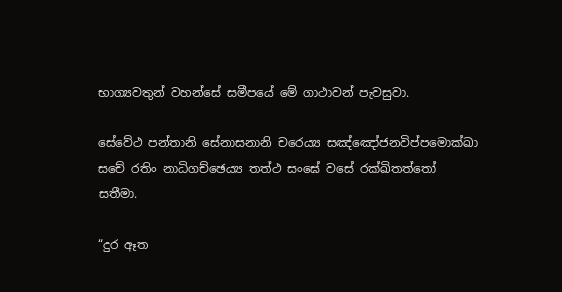භාග්‍යවතුන් වහන්සේ සමීපයේ මේ ගාථාවන් පැවසුවා.

සේවේථ පන්‌තානි සේනාසනානි චරෙය්‍ය සඤ්ඤෝජනවිප්‌පමොක්‌ඛා
සචේ රතිං නාධිගච්‌ඡෙය්‍ය තත්‌ථ සංඝේ වසේ රක්‌ඛිතත්‌තෝ සතීමා.

“දුර ඈත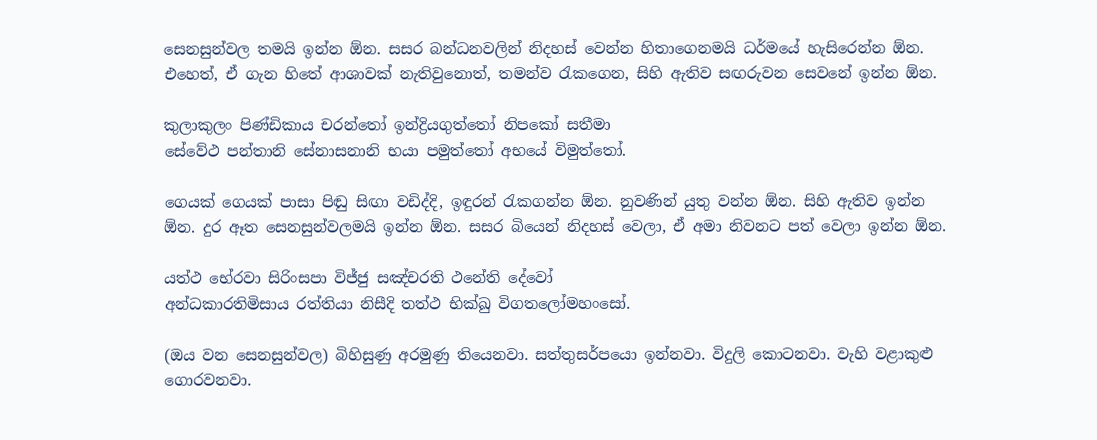සෙනසුන්වල තමයි ඉන්න ඕන. සසර බන්ධනවලින් නිදහස් වෙන්න හිතාගෙනමයි ධර්මයේ හැසිරෙන්න ඕන. එහෙත්, ඒ ගැන හිතේ ආශාවක් නැතිවුනොත්, තමන්ව රැකගෙන, සිහි ඇතිව සඟරුවන සෙවනේ ඉන්න ඕන.

කුලාකුලං පිණ්‌ඩිකාය චරන්‌තෝ ඉන්‌ද්‍රියගුත්‌තෝ නිපකෝ සතීමා
සේවේථ පන්‌තානි සේනාසනානි භයා පමුත්‌තෝ අභයේ විමුත්‌තෝ.

ගෙයක් ගෙයක් පාසා පිඬු සිඟා වඩිද්දි, ඉඳුරන් රැකගන්න ඕන. නුවණින් යුතු වන්න ඕන. සිහි ඇතිව ඉන්න ඕන. දුර ඈත සෙනසුන්වලමයි ඉන්න ඕන. සසර බියෙන් නිදහස් වෙලා, ඒ අමා නිවනට පත් වෙලා ඉන්න ඕන.

යත්‌ථ භේරවා සිරිංසපා විජ්‌ජු සඤ්‌චරති ථනේති දේවෝ
අන්‌ධකාරතිමිසාය රත්‌තියා නිසීදි තත්‌ථ භික්‌ඛු විගතලෝමහංසෝ.

(ඔය වන සෙනසුන්වල) බිහිසුණු අරමුණු තියෙනවා. සත්තුසර්පයො ඉන්නවා. විදුලි කොටනවා. වැහි වළාකුළු ගොරවනවා.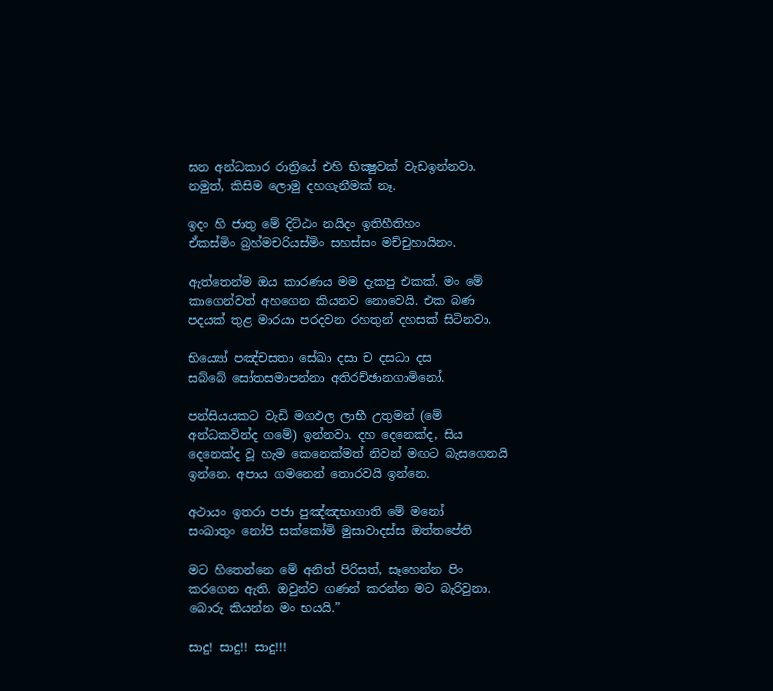ඝන අන්ධකාර රාත්‍රියේ එහි භික්‍ෂුවක් වැඩඉන්නවා. නමුත්, කිසිම ලොමු දහගැනීමක් නෑ.

ඉදං හි ජාතු මේ දිට්‌ඨං නයිදං ඉතිහීතිහං
ඒකස්‌මිං බ්‍රහ්‌මචරියස්‌මිං සහස්‌සං මච්‌චුහායිනං.

ඇත්තෙන්ම ඔය කාරණය මම දැකපු එකක්. මං මේ කාගෙන්වත් අහගෙන කියනව නොවෙයි. එක බණ පදයක් තුළ මාරයා පරදවන රහතුන් දහසක් සිටිනවා.

භිය්‍යෝ පඤ්‌චසතා සේඛා දසා ච දසධා දස
සබ්‌බේ සෝතසමාපන්‌නා අතිරච්‌ඡානගාමිනෝ.

පන්සියයකට වැඩි මගඵල ලාභී උතුමන් (මේ අන්ධකවින්ද ගමේ) ඉන්නවා. දහ දෙනෙක්ද, සිය දෙනෙක්ද වූ හැම කෙනෙක්මත් නිවන් මඟට බැසගෙනයි ඉන්නෙ. අපාය ගමනෙන් තොරවයි ඉන්නෙ.

අථායං ඉතරා පජා පුඤ්‌ඤභාගාති මේ මනෝ
සංඛාතුං නෝපි සක්කෝමි මුසාවාදස්‌ස ඔත්‌තපේති

මට හිතෙන්නෙ මේ අනිත් පිරිසත්, සෑහෙන්න පිං කරගෙන ඇති. ඔවුන්ව ගණන් කරන්න මට බැරිවුනා. බොරු කියන්න මං භයයි.”

සාදු! සාදු!! සාදු!!!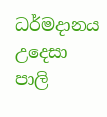ධර්මදානය උදෙසා පාලි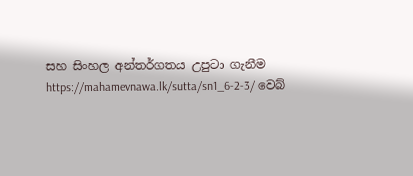සහ සිංහල අන්තර්ගතය උපුටා ගැනීම https://mahamevnawa.lk/sutta/sn1_6-2-3/ වෙබ්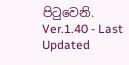පිටුවෙනි.
Ver.1.40 - Last Updated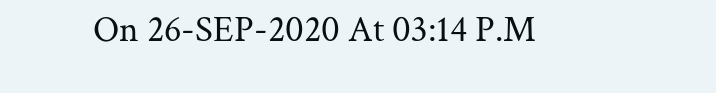On 26-SEP-2020 At 03:14 P.M